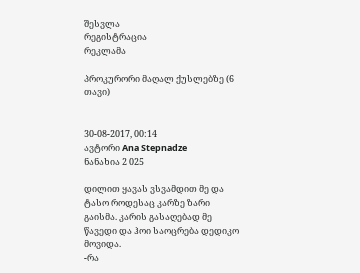შესვლა
რეგისტრაცია
რეკლამა

პროკურორი მაღალ ქუსლებზე (6 თავი)


30-08-2017, 00:14
ავტორი Ana Stepnadze
ნანახია 2 025

დილით ყავას ვსვამდით მე და ტასო როდესაც კარზე ზარი გაისმა. კარის გასაღებად მე წავედი და ჰოი საოცრება დედიკო მოვიდა.
-რა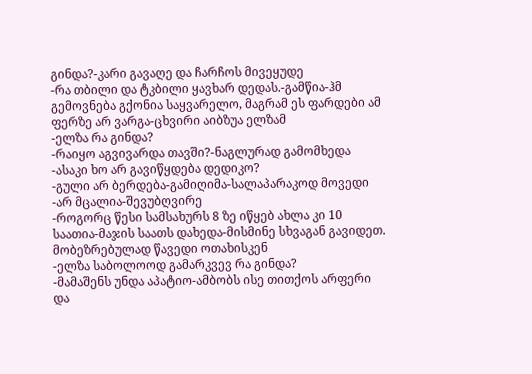გინდა?-კარი გავაღე და ჩარჩოს მივეყუდე
-რა თბილი და ტკბილი ყავხარ დედას.-გამწია-ჰმ გემოვნება გქონია საყვარელო, მაგრამ ეს ფარდები ამ ფერზე არ ვარგა-ცხვირი აიბზუა ელზამ
-ელზა რა გინდა?
-რაიყო აგვივარდა თავში?-ნაგლურად გამომხედა
-ასაკი ხო არ გავიწყდება დედიკო?
-გული არ ბერდება-გამიღიმა-სალაპარაკოდ მოვედი
-არ მცალია-შევუბღვირე
-როგორც წესი სამსახურს 8 ზე იწყებ ახლა კი 10 საათია-მაჯის საათს დახედა-მისმინე სხვაგან გავიდეთ. მობეზრებულად წავედი ოთახისკენ
-ელზა საბოლოოდ გამარკვევ რა გინდა?
-მამაშენს უნდა აპატიო-ამბობს ისე თითქოს არფერი და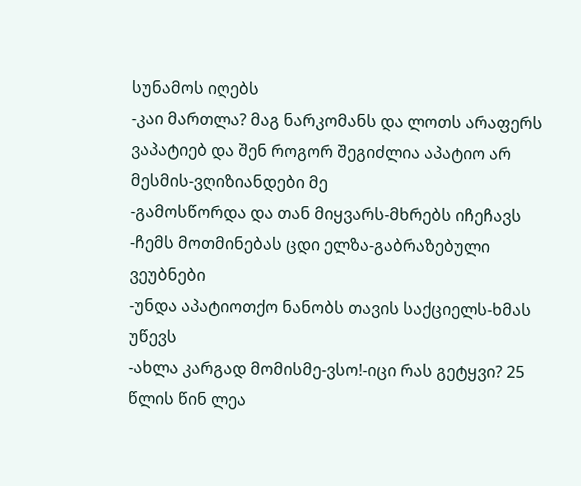სუნამოს იღებს
-კაი მართლა? მაგ ნარკომანს და ლოთს არაფერს ვაპატიებ და შენ როგორ შეგიძლია აპატიო არ მესმის-ვღიზიანდები მე
-გამოსწორდა და თან მიყვარს-მხრებს იჩეჩავს
-ჩემს მოთმინებას ცდი ელზა-გაბრაზებული ვეუბნები
-უნდა აპატიოთქო ნანობს თავის საქციელს-ხმას უწევს
-ახლა კარგად მომისმე-ვსო!-იცი რას გეტყვი? 25 წლის წინ ლეა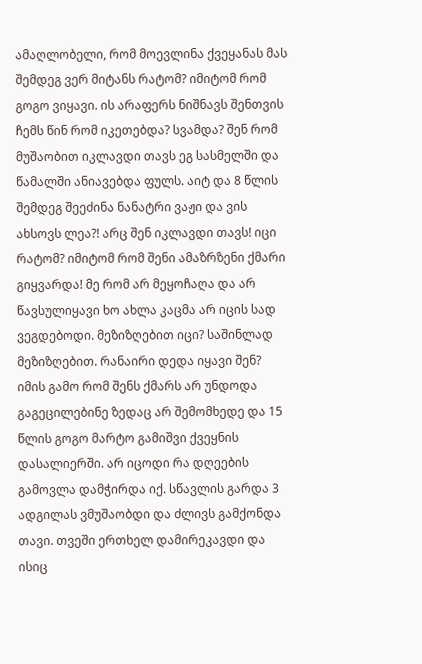ამაღლობელი, რომ მოევლინა ქვეყანას მას შემდეგ ვერ მიტანს რატომ? იმიტომ რომ გოგო ვიყავი. ის არაფერს ნიშნავს შენთვის ჩემს წინ რომ იკეთებდა? სვამდა? შენ რომ მუშაობით იკლავდი თავს ეგ სასმელში და წამალში ანიავებდა ფულს. აიტ და 8 წლის შემდეგ შეეძინა ნანატრი ვაჟი და ვის ახსოვს ლეა?! არც შენ იკლავდი თავს! იცი რატომ? იმიტომ რომ შენი ამაზრზენი ქმარი გიყვარდა! მე რომ არ მეყოჩაღა და არ წავსულიყავი ხო ახლა კაცმა არ იცის სად ვეგდებოდი. მეზიზღებით იცი? საშინლად მეზიზღებით. რანაირი დედა იყავი შენ? იმის გამო რომ შენს ქმარს არ უნდოდა გაგეცილებინე ზედაც არ შემომხედე და 15 წლის გოგო მარტო გამიშვი ქვეყნის დასალიერში. არ იცოდი რა დღეების გამოვლა დამჭირდა იქ. სწავლის გარდა 3 ადგილას ვმუშაობდი და ძლივს გამქონდა თავი. თვეში ერთხელ დამირეკავდი და ისიც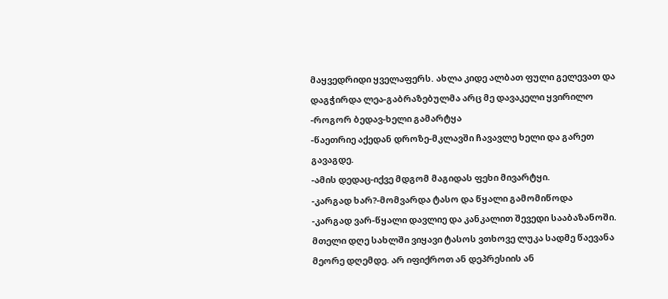მაყვედრიდი ყველაფერს. ახლა კიდე ალბათ ფული გელევათ და დაგჭირდა ლეა-გაბრაზებულმა არც მე დავაკელი ყვირილო
-როგორ ბედავ-ხელი გამარტყა
-წაეთრიე აქედან დროზე-მკლავში ჩავავლე ხელი და გარეთ გავაგდე.
-ამის დედაც-იქვე მდგომ მაგიდას ფეხი მივარტყი.
-კარგად ხარ?-მომვარდა ტასო და წყალი გამომიწოდა
-კარგად ვარ-წყალი დავლიე და კანკალით შევედი სააბაზანოში. მთელი დღე სახლში ვიყავი ტასოს ვთხოვე ლუკა სადმე წაევანა მეორე დღემდე. არ იფიქროთ ან დეპრესიის ან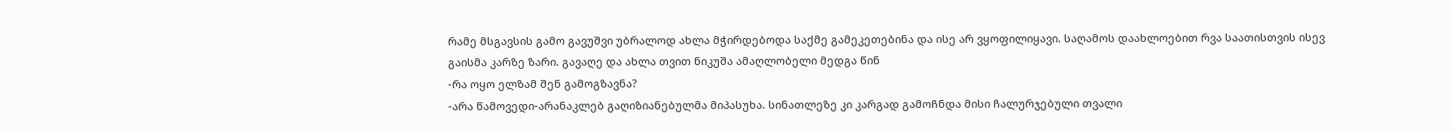რამე მსგავსის გამო გავუშვი უბრალოდ ახლა მჭირდებოდა საქმე გამეკეთებინა და ისე არ ვყოფილიყავი. საღამოს დაახლოებით რვა საათისთვის ისევ გაისმა კარზე ზარი. გავაღე და ახლა თვით ნიკუშა ამაღლობელი მედგა წინ
-რა ოყო ელზამ შენ გამოგზავნა?
-არა წამოვედი-არანაკლებ გაღიზიანებულმა მიპასუხა. სინათლეზე კი კარგად გამოჩნდა მისი ჩალურჯებული თვალი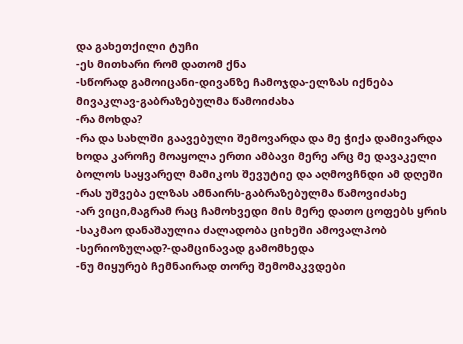და გახეთქილი ტუჩი
-ეს მითხარი რომ დათომ ქნა
-სწორად გამოიცანი-დივანზე ჩამოჯდა-ელზას იქნება მივაკლავ-გაბრაზებულმა წამოიძახა
-რა მოხდა?
-რა და სახლში გაავებული შემოვარდა და მე ჭიქა დამივარდა ხოდა კაროჩე მოაყოლა ერთი ამბავი მერე არც მე დავაკელი ბოლოს საყვარელ მამიკოს შევუტიე და აღმოვჩნდი ამ დღეში
-რას უშვება ელზას ამნაირს-გაბრაზებულმა წამოვიძახე
-არ ვიცი,მაგრამ რაც ჩამოხვედი მის მერე დათო ცოფებს ყრის
-საკმაო დანაშაულია ძალადობა ციხეში ამოვალპობ
-სერიოზულად?-დამცინავად გამომხედა
-ნუ მიყურებ ჩემნაირად თორე შემომაკვდები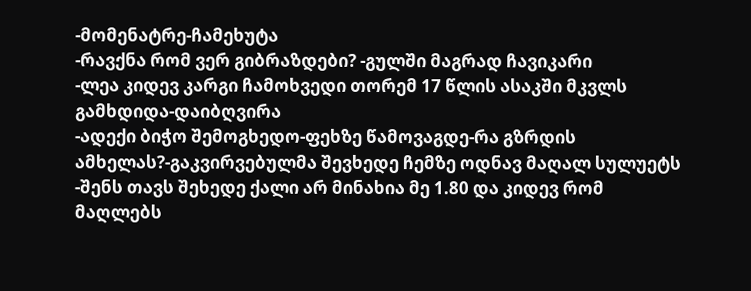-მომენატრე-ჩამეხუტა
-რავქნა რომ ვერ გიბრაზდები? -გულში მაგრად ჩავიკარი
-ლეა კიდევ კარგი ჩამოხვედი თორემ 17 წლის ასაკში მკვლს გამხდიდა-დაიბღვირა
-ადექი ბიჭო შემოგხედო-ფეხზე წამოვაგდე-რა გზრდის ამხელას?-გაკვირვებულმა შევხედე ჩემზე ოდნავ მაღალ სულუეტს
-შენს თავს შეხედე ქალი არ მინახია მე 1.80 და კიდევ რომ მაღლებს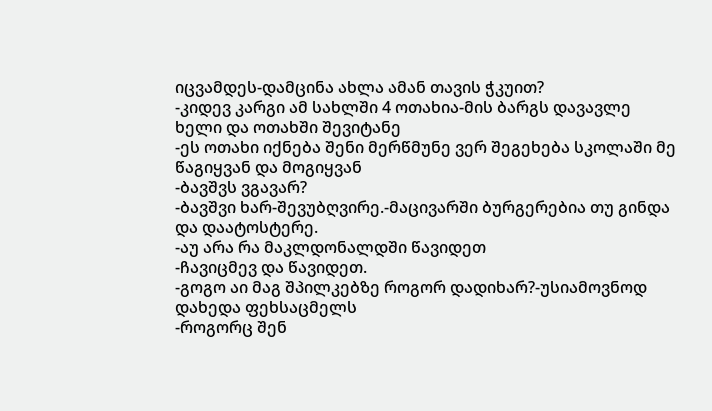იცვამდეს-დამცინა ახლა ამან თავის ჭკუით?
-კიდევ კარგი ამ სახლში 4 ოთახია-მის ბარგს დავავლე ხელი და ოთახში შევიტანე
-ეს ოთახი იქნება შენი მერწმუნე ვერ შეგეხება სკოლაში მე წაგიყვან და მოგიყვან
-ბავშვს ვგავარ?
-ბავშვი ხარ-შევუბღვირე.-მაცივარში ბურგერებია თუ გინდა და დაატოსტერე.
-აუ არა რა მაკლდონალდში წავიდეთ
-ჩავიცმევ და წავიდეთ.
-გოგო აი მაგ შპილკებზე როგორ დადიხარ?-უსიამოვნოდ დახედა ფეხსაცმელს
-როგორც შენ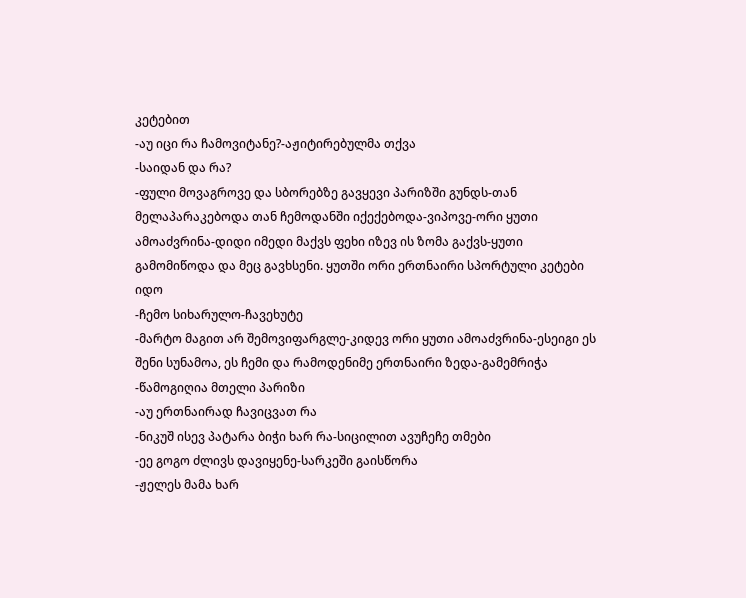კეტებით
-აუ იცი რა ჩამოვიტანე?-აჟიტირებულმა თქვა
-საიდან და რა?
-ფული მოვაგროვე და სბორებზე გავყევი პარიზში გუნდს-თან მელაპარაკებოდა თან ჩემოდანში იქექებოდა-ვიპოვე-ორი ყუთი ამოაძვრინა-დიდი იმედი მაქვს ფეხი იზევ ის ზომა გაქვს-ყუთი გამომიწოდა და მეც გავხსენი. ყუთში ორი ერთნაირი სპორტული კეტები იდო
-ჩემო სიხარულო-ჩავეხუტე
-მარტო მაგით არ შემოვიფარგლე-კიდევ ორი ყუთი ამოაძვრინა-ესეიგი ეს შენი სუნამოა, ეს ჩემი და რამოდენიმე ერთნაირი ზედა-გამემრიჭა
-წამოგიღია მთელი პარიზი
-აუ ერთნაირად ჩავიცვათ რა
-ნიკუშ ისევ პატარა ბიჭი ხარ რა-სიცილით ავუჩეჩე თმები
-ეე გოგო ძლივს დავიყენე-სარკეში გაისწორა
-ჟელეს მამა ხარ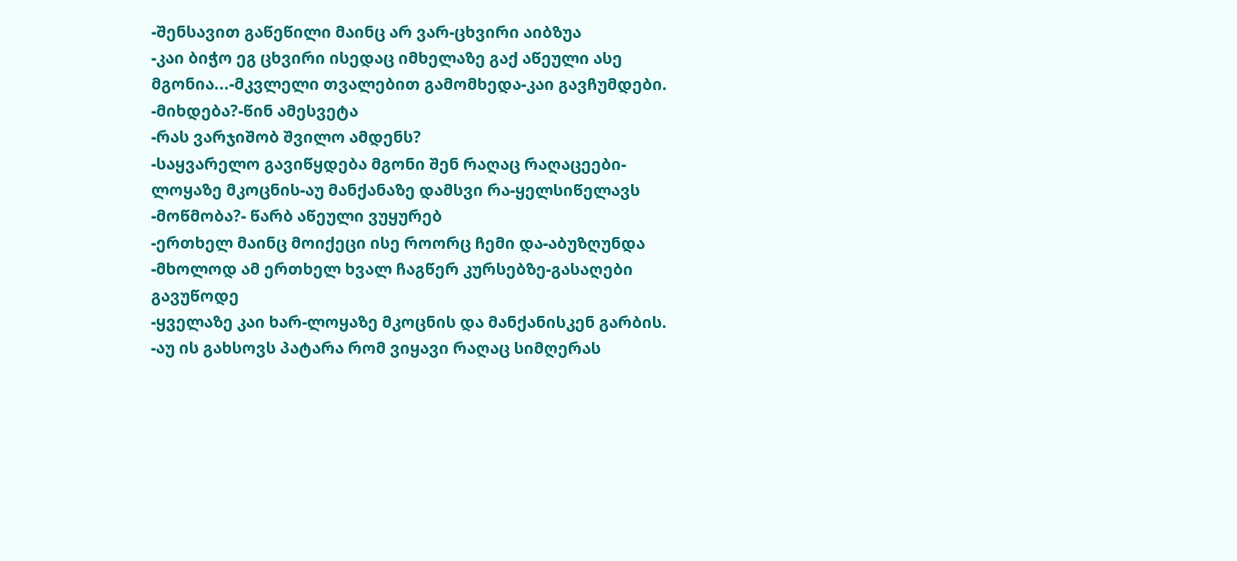-შენსავით გაწეწილი მაინც არ ვარ-ცხვირი აიბზუა
-კაი ბიჭო ეგ ცხვირი ისედაც იმხელაზე გაქ აწეული ასე მგონია...-მკვლელი თვალებით გამომხედა-კაი გავჩუმდები.
-მიხდება?-წინ ამესვეტა
-რას ვარჯიშობ შვილო ამდენს?
-საყვარელო გავიწყდება მგონი შენ რაღაც რაღაცეები-ლოყაზე მკოცნის-აუ მანქანაზე დამსვი რა-ყელსიწელავს
-მოწმობა?- წარბ აწეული ვუყურებ
-ერთხელ მაინც მოიქეცი ისე როორც ჩემი და-აბუზღუნდა
-მხოლოდ ამ ერთხელ ხვალ ჩაგწერ კურსებზე-გასაღები გავუწოდე
-ყველაზე კაი ხარ-ლოყაზე მკოცნის და მანქანისკენ გარბის.
-აუ ის გახსოვს პატარა რომ ვიყავი რაღაც სიმღერას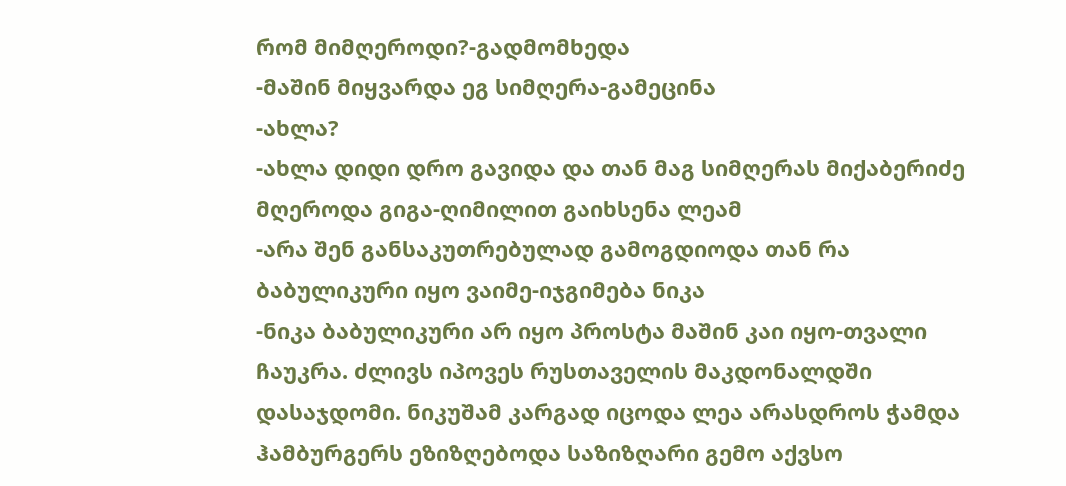რომ მიმღეროდი?-გადმომხედა
-მაშინ მიყვარდა ეგ სიმღერა-გამეცინა
-ახლა?
-ახლა დიდი დრო გავიდა და თან მაგ სიმღერას მიქაბერიძე მღეროდა გიგა-ღიმილით გაიხსენა ლეამ
-არა შენ განსაკუთრებულად გამოგდიოდა თან რა ბაბულიკური იყო ვაიმე-იჯგიმება ნიკა
-ნიკა ბაბულიკური არ იყო პროსტა მაშინ კაი იყო-თვალი ჩაუკრა. ძლივს იპოვეს რუსთაველის მაკდონალდში დასაჯდომი. ნიკუშამ კარგად იცოდა ლეა არასდროს ჭამდა ჰამბურგერს ეზიზღებოდა საზიზღარი გემო აქვსო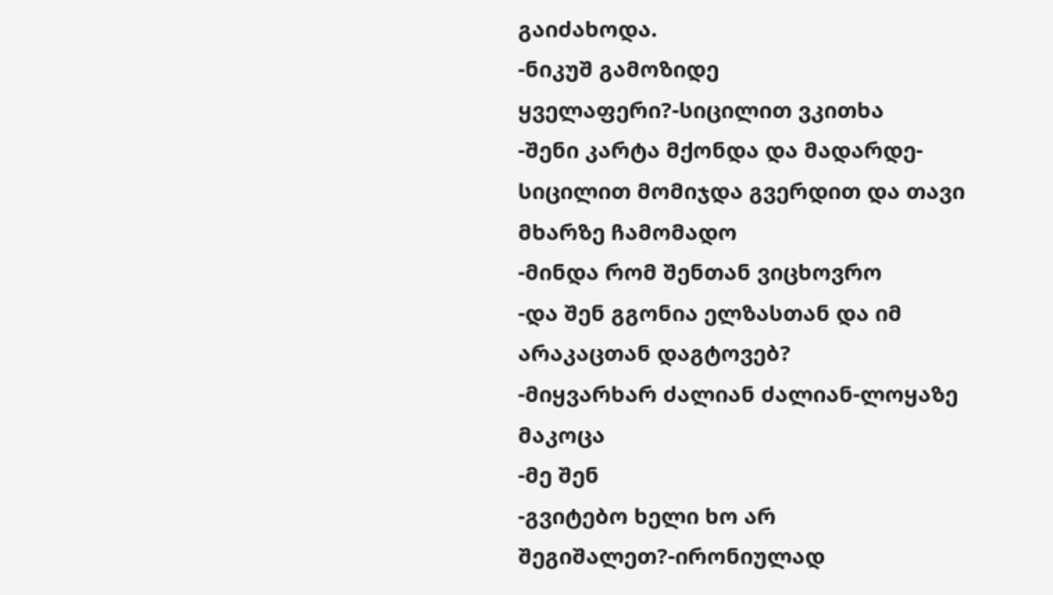გაიძახოდა.
-ნიკუშ გამოზიდე ყველაფერი?-სიცილით ვკითხა
-შენი კარტა მქონდა და მადარდე-სიცილით მომიჯდა გვერდით და თავი მხარზე ჩამომადო
-მინდა რომ შენთან ვიცხოვრო
-და შენ გგონია ელზასთან და იმ არაკაცთან დაგტოვებ?
-მიყვარხარ ძალიან ძალიან-ლოყაზე მაკოცა
-მე შენ
-გვიტებო ხელი ხო არ შეგიშალეთ?-ირონიულად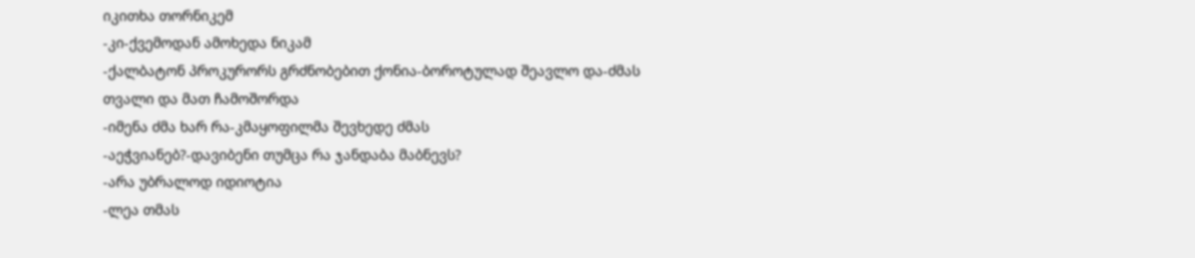იკითხა თორნიკემ
-კი-ქვემოდან ამოხედა ნიკამ
-ქალბატონ პროკურორს გრძნობებით ქონია-ბოროტულად შეავლო და-ძმას თვალი და მათ ჩამოშორდა
-იმენა ძმა ხარ რა-კმაყოფილმა შევხედე ძმას
-აეჭვიანებ?-დავიბენი თუმცა რა ჯანდაბა მაბნევს?
-არა უბრალოდ იდიოტია
-ლეა თმას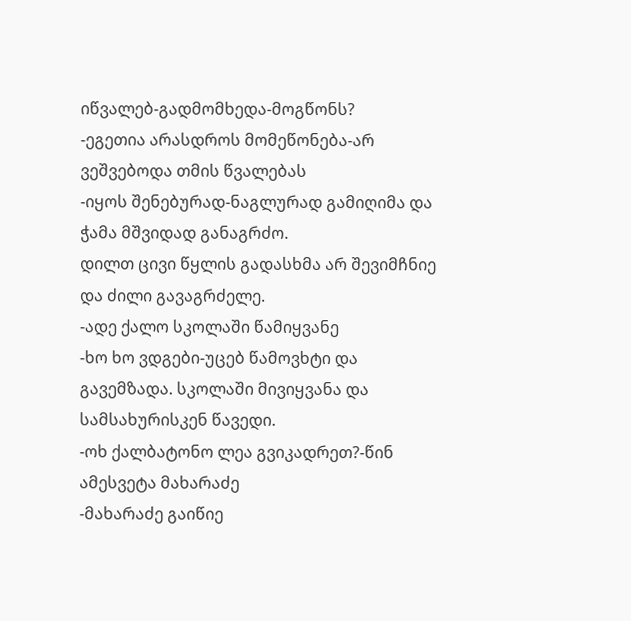იწვალებ-გადმომხედა-მოგწონს?
-ეგეთია არასდროს მომეწონება-არ ვეშვებოდა თმის წვალებას
-იყოს შენებურად-ნაგლურად გამიღიმა და ჭამა მშვიდად განაგრძო.
დილთ ცივი წყლის გადასხმა არ შევიმჩნიე და ძილი გავაგრძელე.
-ადე ქალო სკოლაში წამიყვანე
-ხო ხო ვდგები-უცებ წამოვხტი და გავემზადა. სკოლაში მივიყვანა და სამსახურისკენ წავედი.
-ოხ ქალბატონო ლეა გვიკადრეთ?-წინ ამესვეტა მახარაძე
-მახარაძე გაიწიე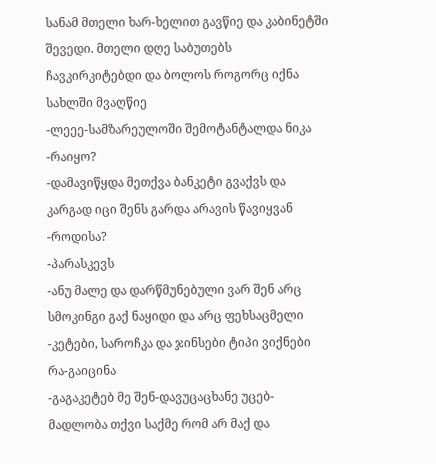სანამ მთელი ხარ-ხელით გავწიე და კაბინეტში შევედი. მთელი დღე საბუთებს ჩავკირკიტებდი და ბოლოს როგორც იქნა სახლში მვაღწიე
-ლეეე-სამზარეულოში შემოტანტალდა ნიკა
-რაიყო?
-დამავიწყდა მეთქვა ბანკეტი გვაქვს და კარგად იცი შენს გარდა არავის წავიყვან
-როდისა?
-პარასკევს
-ანუ მალე და დარწმუნებული ვარ შენ არც სმოკინგი გაქ ნაყიდი და არც ფეხსაცმელი
-კეტები, საროჩკა და ჯინსები ტიპი ვიქნები რა-გაიცინა
-გაგაკეტებ მე შენ-დავუცაცხანე უცებ-მადლობა თქვი საქმე რომ არ მაქ და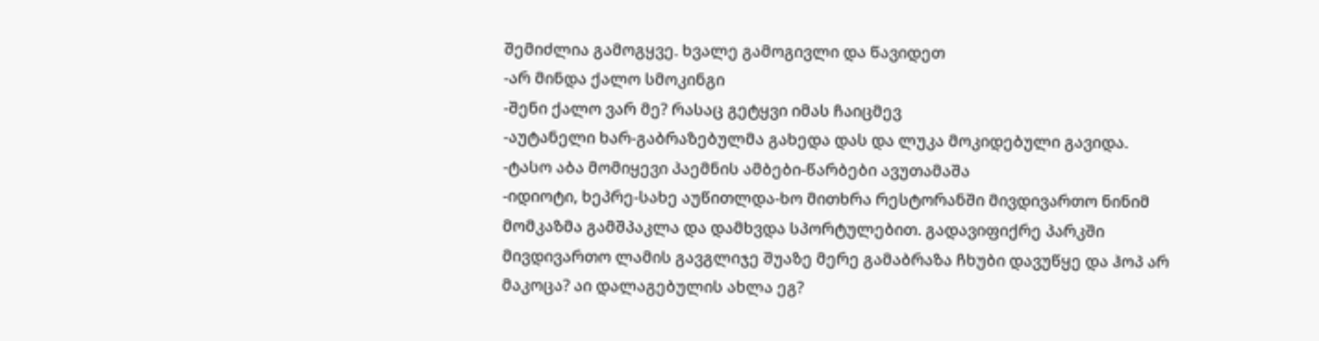შემიძლია გამოგყვე. ხვალე გამოგივლი და წავიდეთ
-არ მინდა ქალო სმოკინგი
-შენი ქალო ვარ მე? რასაც გეტყვი იმას ჩაიცმევ
-აუტანელი ხარ-გაბრაზებულმა გახედა დას და ლუკა მოკიდებული გავიდა.
-ტასო აბა მომიყევი პაემნის ამბები-წარბები ავუთამაშა
-იდიოტი, ხეპრე-სახე აუწითლდა-ხო მითხრა რესტორანში მივდივართო ნინიმ მომკაზმა გამშპაკლა და დამხვდა სპორტულებით. გადავიფიქრე პარკში მივდივართო ლამის გავგლიჯე შუაზე მერე გამაბრაზა ჩხუბი დავუწყე და ჰოპ არ მაკოცა? აი დალაგებულის ახლა ეგ?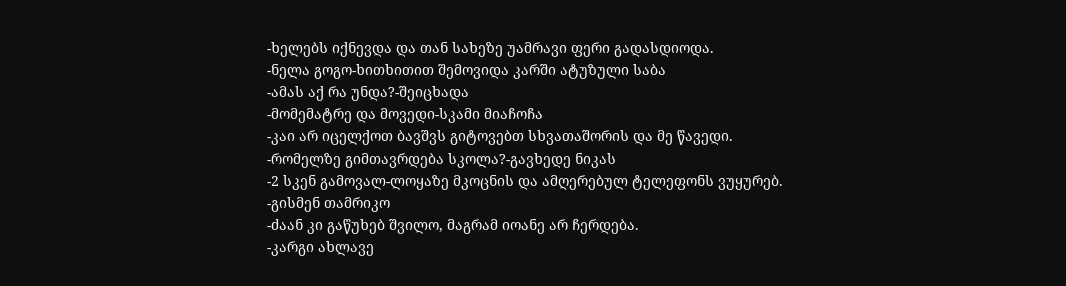-ხელებს იქნევდა და თან სახეზე უამრავი ფერი გადასდიოდა.
-ნელა გოგო-ხითხითით შემოვიდა კარში ატუზული საბა
-ამას აქ რა უნდა?-შეიცხადა
-მომემატრე და მოვედი-სკამი მიაჩოჩა
-კაი არ იცელქოთ ბავშვს გიტოვებთ სხვათაშორის და მე წავედი.
-რომელზე გიმთავრდება სკოლა?-გავხედე ნიკას
-2 სკენ გამოვალ-ლოყაზე მკოცნის და ამღერებულ ტელეფონს ვუყურებ.
-გისმენ თამრიკო
-ძაან კი გაწუხებ შვილო, მაგრამ იოანე არ ჩერდება.
-კარგი ახლავე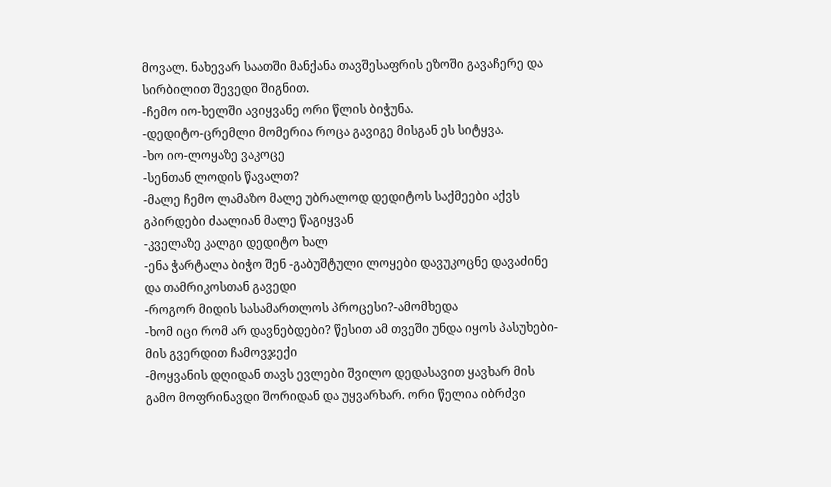მოვალ. ნახევარ საათში მანქანა თავშესაფრის ეზოში გავაჩერე და სირბილით შევედი შიგნით.
-ჩემო იო-ხელში ავიყვანე ორი წლის ბიჭუნა.
-დედიტო-ცრემლი მომერია როცა გავიგე მისგან ეს სიტყვა.
-ხო იო-ლოყაზე ვაკოცე
-სენთან ლოდის წავალთ?
-მალე ჩემო ლამაზო მალე უბრალოდ დედიტოს საქმეები აქვს გპირდები ძაალიან მალე წაგიყვან
-კველაზე კალგი დედიტო ხალ
-ენა ჭარტალა ბიჭო შენ -გაბუშტული ლოყები დავუკოცნე დავაძინე და თამრიკოსთან გავედი
-როგორ მიდის სასამართლოს პროცესი?-ამომხედა
-ხომ იცი რომ არ დავნებდები? წესით ამ თვეში უნდა იყოს პასუხები-მის გვერდით ჩამოვჯექი
-მოყვანის დღიდან თავს ევლები შვილო დედასავით ყავხარ მის გამო მოფრინავდი შორიდან და უყვარხარ. ორი წელია იბრძვი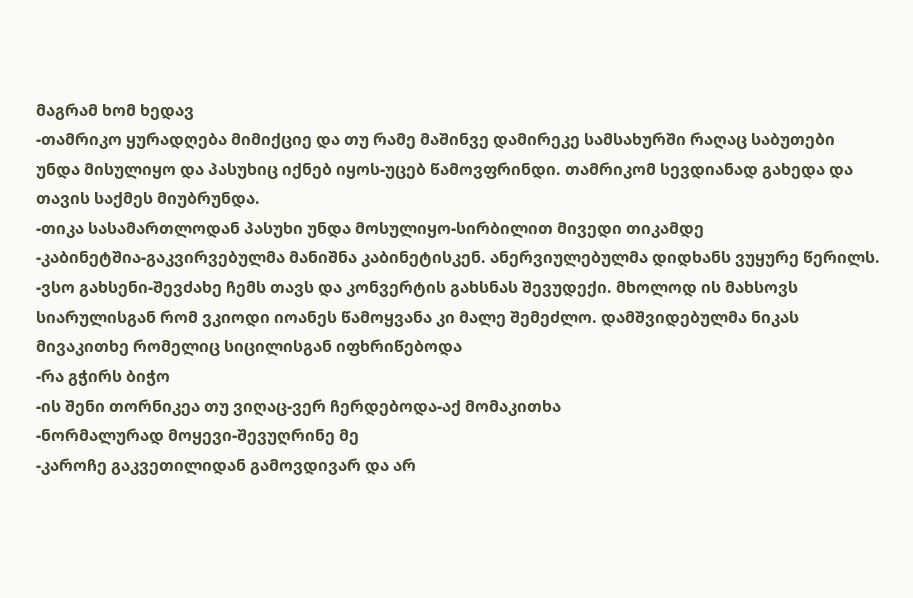მაგრამ ხომ ხედავ
-თამრიკო ყურადღება მიმიქციე და თუ რამე მაშინვე დამირეკე სამსახურში რაღაც საბუთები უნდა მისულიყო და პასუხიც იქნებ იყოს-უცებ წამოვფრინდი. თამრიკომ სევდიანად გახედა და თავის საქმეს მიუბრუნდა.
-თიკა სასამართლოდან პასუხი უნდა მოსულიყო-სირბილით მივედი თიკამდე
-კაბინეტშია-გაკვირვებულმა მანიშნა კაბინეტისკენ. ანერვიულებულმა დიდხანს ვუყურე წერილს.
-ვსო გახსენი-შევძახე ჩემს თავს და კონვერტის გახსნას შევუდექი. მხოლოდ ის მახსოვს სიარულისგან რომ ვკიოდი იოანეს წამოყვანა კი მალე შემეძლო. დამშვიდებულმა ნიკას მივაკითხე რომელიც სიცილისგან იფხრიწებოდა
-რა გჭირს ბიჭო
-ის შენი თორნიკეა თუ ვიღაც-ვერ ჩერდებოდა-აქ მომაკითხა
-ნორმალურად მოყევი-შევუღრინე მე
-კაროჩე გაკვეთილიდან გამოვდივარ და არ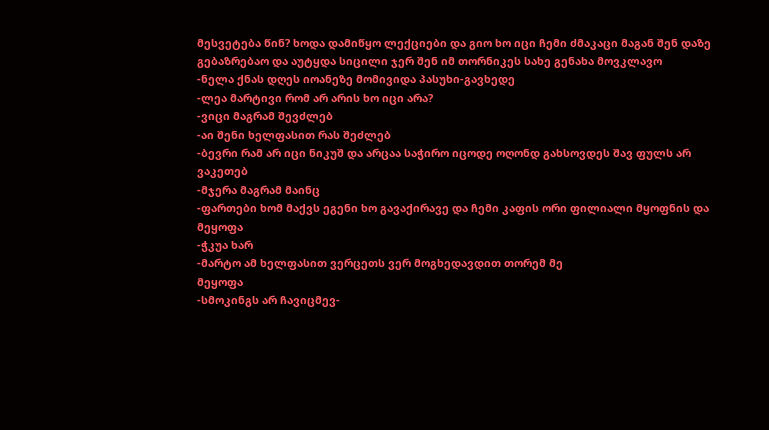მესვეტება წინ? ხოდა დამიწყო ლექციები და გიო ხო იცი ჩემი ძმაკაცი მაგან შენ დაზე გებაზრებაო და აუტყდა სიცილი ჯერ შენ იმ თორნიკეს სახე გენახა მოვკლავო
-ნელა ქნას დღეს იოანეზე მომივიდა პასუხი-გავხედე
-ლეა მარტივი რომ არ არის ხო იცი არა?
-ვიცი მაგრამ შევძლებ
-აი შენი ხელფასით რას შეძლებ
-ბევრი რამ არ იცი ნიკუშ და არცაა საჭირო იცოდე ოღონდ გახსოვდეს შავ ფულს არ ვაკეთებ
-მჯერა მაგრამ მაინც
-ფართები ხომ მაქვს ეგენი ხო გავაქირავე და ჩემი კაფის ორი ფილიალი მყოფნის და მეყოფა
-ჭკუა ხარ
-მარტო ამ ხელფასით ვერცეთს ვერ მოგხედავდით თორემ მე
მეყოფა
-სმოკინგს არ ჩავიცმევ-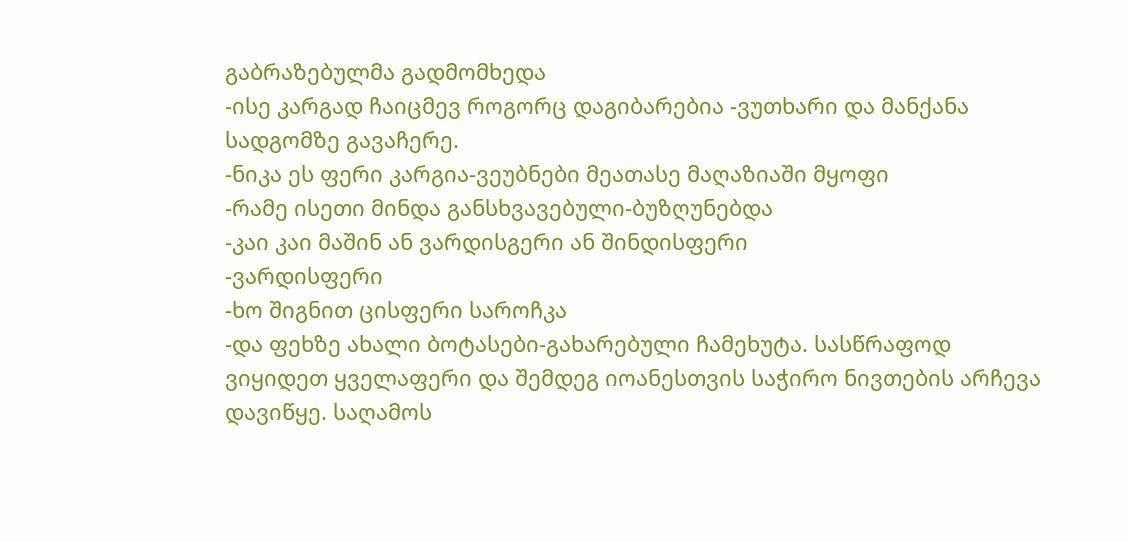გაბრაზებულმა გადმომხედა
-ისე კარგად ჩაიცმევ როგორც დაგიბარებია -ვუთხარი და მანქანა სადგომზე გავაჩერე.
-ნიკა ეს ფერი კარგია-ვეუბნები მეათასე მაღაზიაში მყოფი
-რამე ისეთი მინდა განსხვავებული-ბუზღუნებდა
-კაი კაი მაშინ ან ვარდისგერი ან შინდისფერი
-ვარდისფერი
-ხო შიგნით ცისფერი საროჩკა
-და ფეხზე ახალი ბოტასები-გახარებული ჩამეხუტა. სასწრაფოდ ვიყიდეთ ყველაფერი და შემდეგ იოანესთვის საჭირო ნივთების არჩევა დავიწყე. საღამოს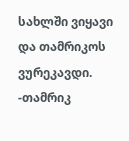სახლში ვიყავი და თამრიკოს ვურეკავდი.
-თამრიკ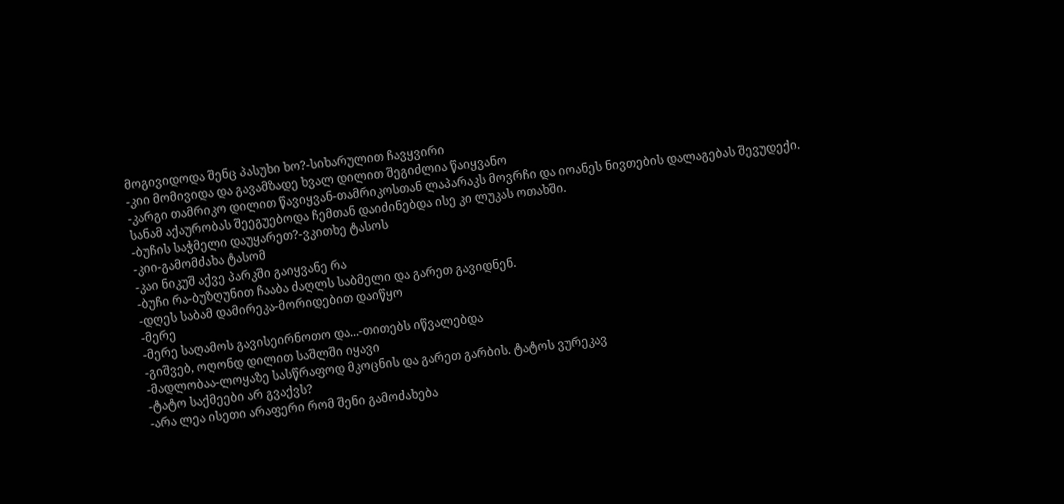მოგივიდოდა შენც პასუხი ხო?-სიხარულით ჩავყვირი
-კიი მომივიდა და გავამზადე ხვალ დილით შეგიძლია წაიყვანო
-კარგი თამრიკო დილით წავიყვან-თამრიკოსთან ლაპარაკს მოვრჩი და იოანეს ნივთების დალაგებას შევუდექი. სანამ აქაურობას შეეგუებოდა ჩემთან დაიძინებდა ისე კი ლუკას ოთახში.
-ბუჩის საჭმელი დაუყარეთ?-ვკითხე ტასოს
-კიი-გამომძახა ტასომ
-კაი ნიკუშ აქვე პარკში გაიყვანე რა
-ბუჩი რა-ბუზღუნით ჩააბა ძაღლს საბმელი და გარეთ გავიდნენ.
-დღეს საბამ დამირეკა-მორიდებით დაიწყო
-მერე
-მერე საღამოს გავისეირნოთო და...-თითებს იწვალებდა
-გიშვებ, ოღონდ დილით საშლში იყავი
-მადლობაა-ლოყაზე სასწრაფოდ მკოცნის და გარეთ გარბის. ტატოს ვურეკავ
-ტატო საქმეები არ გვაქვს?
-არა ლეა ისეთი არაფერი რომ შენი გამოძახება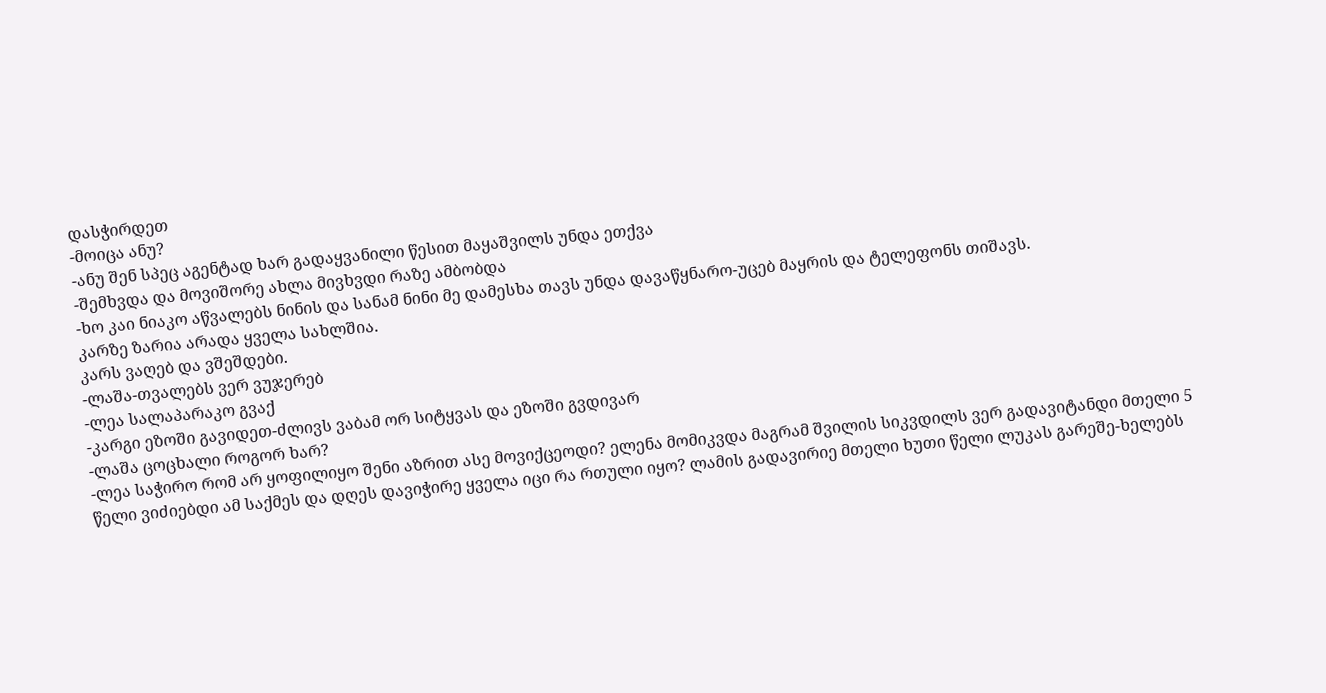დასჭირდეთ
-მოიცა ანუ?
-ანუ შენ სპეც აგენტად ხარ გადაყვანილი წესით მაყაშვილს უნდა ეთქვა
-შემხვდა და მოვიშორე ახლა მივხვდი რაზე ამბობდა
-ხო კაი ნიაკო აწვალებს ნინის და სანამ ნინი მე დამესხა თავს უნდა დავაწყნარო-უცებ მაყრის და ტელეფონს თიშავს.
კარზე ზარია არადა ყველა სახლშია.
კარს ვაღებ და ვშეშდები.
-ლაშა-თვალებს ვერ ვუჯერებ
-ლეა სალაპარაკო გვაქ
-კარგი ეზოში გავიდეთ-ძლივს ვაბამ ორ სიტყვას და ეზოში გვდივარ
-ლაშა ცოცხალი როგორ ხარ?
-ლეა საჭირო რომ არ ყოფილიყო შენი აზრით ასე მოვიქცეოდი? ელენა მომიკვდა მაგრამ შვილის სიკვდილს ვერ გადავიტანდი მთელი 5 წელი ვიძიებდი ამ საქმეს და დღეს დავიჭირე ყველა იცი რა რთული იყო? ლამის გადავირიე მთელი ხუთი წელი ლუკას გარეშე-ხელებს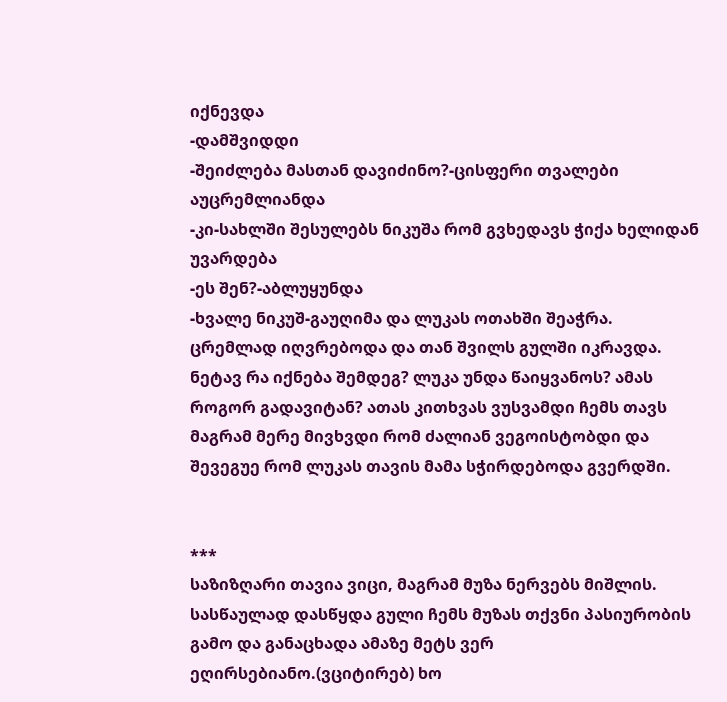იქნევდა
-დამშვიდდი
-შეიძლება მასთან დავიძინო?-ცისფერი თვალები აუცრემლიანდა
-კი-სახლში შესულებს ნიკუშა რომ გვხედავს ჭიქა ხელიდან უვარდება
-ეს შენ?-აბლუყუნდა
-ხვალე ნიკუშ-გაუღიმა და ლუკას ოთახში შეაჭრა. ცრემლად იღვრებოდა და თან შვილს გულში იკრავდა. ნეტავ რა იქნება შემდეგ? ლუკა უნდა წაიყვანოს? ამას როგორ გადავიტან? ათას კითხვას ვუსვამდი ჩემს თავს მაგრამ მერე მივხვდი რომ ძალიან ვეგოისტობდი და შევეგუე რომ ლუკას თავის მამა სჭირდებოდა გვერდში.


***
საზიზღარი თავია ვიცი, მაგრამ მუზა ნერვებს მიშლის. სასწაულად დასწყდა გული ჩემს მუზას თქვნი პასიურობის გამო და განაცხადა ამაზე მეტს ვერ ეღირსებიანო.(ვციტირებ) ხო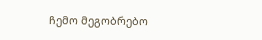ჩემო მეგობრებო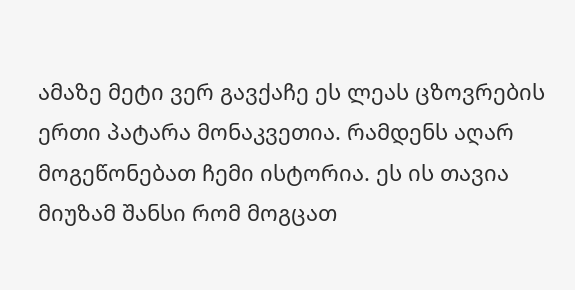ამაზე მეტი ვერ გავქაჩე ეს ლეას ცზოვრების ერთი პატარა მონაკვეთია. რამდენს აღარ მოგეწონებათ ჩემი ისტორია. ეს ის თავია მიუზამ შანსი რომ მოგცათ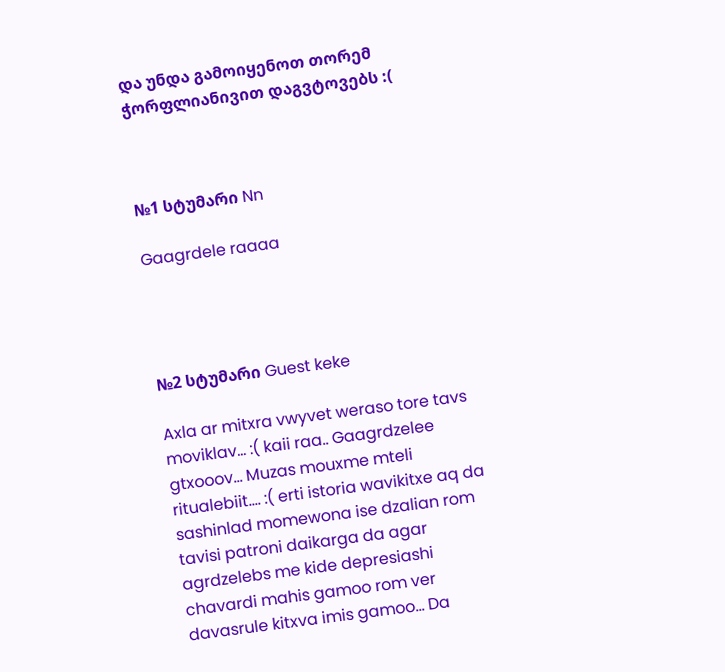და უნდა გამოიყენოთ თორემ ჭორფლიანივით დაგვტოვებს :(



№1 სტუმარი Nn

Gaagrdele raaaa




№2 სტუმარი Guest keke

Axla ar mitxra vwyvet weraso tore tavs moviklav... :( kaii raa.. Gaagrdzelee gtxooov... Muzas mouxme mteli ritualebiit.... :( erti istoria wavikitxe aq da sashinlad momewona ise dzalian rom tavisi patroni daikarga da agar agrdzelebs me kide depresiashi chavardi mahis gamoo rom ver davasrule kitxva imis gamoo... Da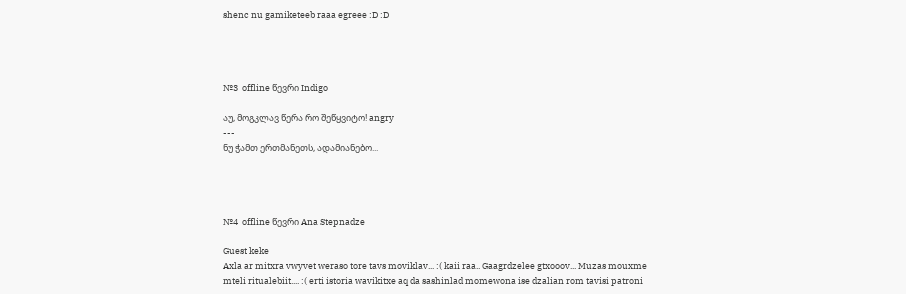shenc nu gamiketeeb raaa egreee :D :D




№3  offline წევრი Indigo

აუ, მოგკლავ წერა რო შეწყვიტო! angry
---
ნუ ჭამთ ერთმანეთს, ადამიანებო...




№4  offline წევრი Ana Stepnadze

Guest keke
Axla ar mitxra vwyvet weraso tore tavs moviklav... :( kaii raa.. Gaagrdzelee gtxooov... Muzas mouxme mteli ritualebiit.... :( erti istoria wavikitxe aq da sashinlad momewona ise dzalian rom tavisi patroni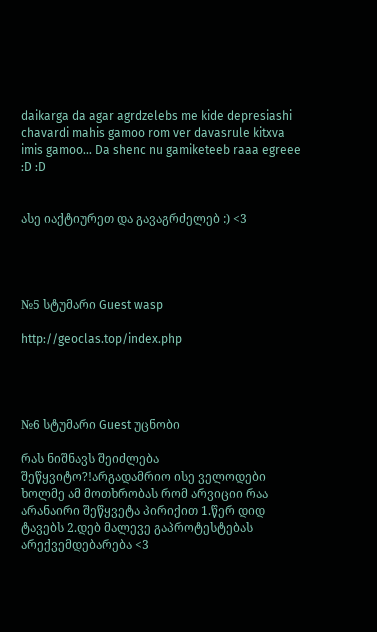daikarga da agar agrdzelebs me kide depresiashi chavardi mahis gamoo rom ver davasrule kitxva imis gamoo... Da shenc nu gamiketeeb raaa egreee :D :D


ასე იაქტიურეთ და გავაგრძელებ :) <3




№5 სტუმარი Guest wasp

http://geoclas.top/index.php




№6 სტუმარი Guest უცნობი

რას ნიშნავს შეიძლება შეწყვიტო?!არგადამრიო ისე ველოდები ხოლმე ამ მოთხრობას რომ არვიციი რაა არანაირი შეწყვეტა პირიქით 1.წერ დიდ ტავებს 2.დებ მალევე გაპროტესტებას არექვემდებარება <3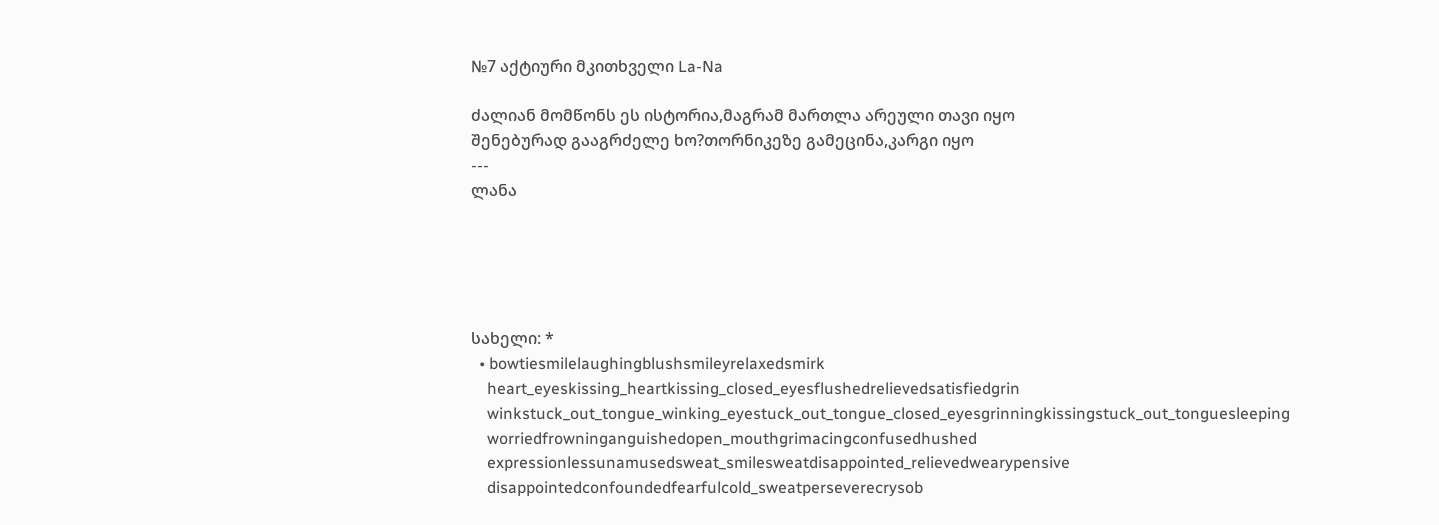№7 აქტიური მკითხველი La-Na

ძალიან მომწონს ეს ისტორია,მაგრამ მართლა არეული თავი იყო
შენებურად გააგრძელე ხო?თორნიკეზე გამეცინა,კარგი იყო
---
ლანა





სახელი: *
  • bowtiesmilelaughingblushsmileyrelaxedsmirk
    heart_eyeskissing_heartkissing_closed_eyesflushedrelievedsatisfiedgrin
    winkstuck_out_tongue_winking_eyestuck_out_tongue_closed_eyesgrinningkissingstuck_out_tonguesleeping
    worriedfrowninganguishedopen_mouthgrimacingconfusedhushed
    expressionlessunamusedsweat_smilesweatdisappointed_relievedwearypensive
    disappointedconfoundedfearfulcold_sweatperseverecrysob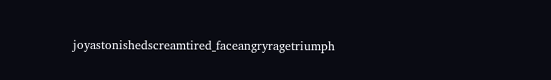joyastonishedscreamtired_faceangryragetriumph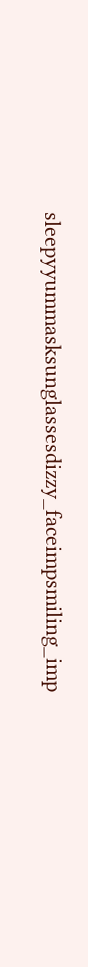sleepyyummasksunglassesdizzy_faceimpsmiling_imp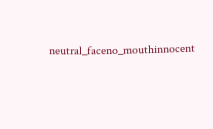neutral_faceno_mouthinnocent